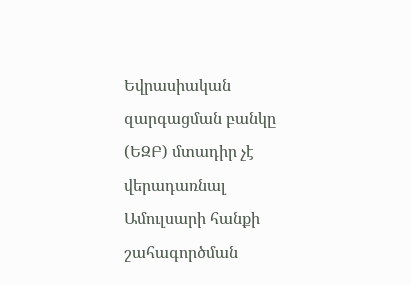Եվրասիական զարգացման բանկը (ԵԶԲ) մտադիր չէ վերադառնալ Ամուլսարի հանքի շահագործման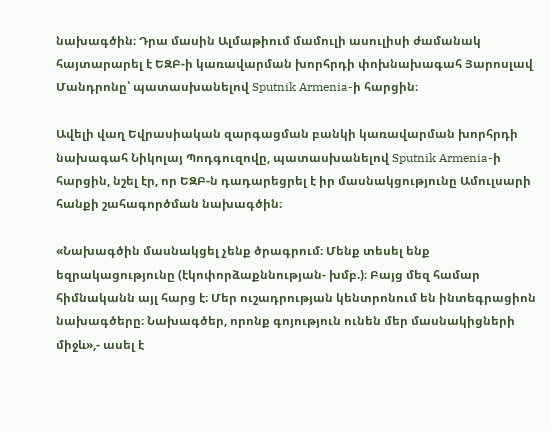նախագծին։ Դրա մասին Ալմաթիում մամուլի ասուլիսի ժամանակ հայտարարել է ԵԶԲ-ի կառավարման խորհրդի փոխնախագահ Յարոսլավ Մանդրոնը՝ պատասխանելով Sputnik Armenia-ի հարցին։

Ավելի վաղ Եվրասիական զարգացման բանկի կառավարման խորհրդի նախագահ Նիկոլայ Պոդգուզովը, պատասխանելով Sputnik Armenia-ի հարցին, նշել էր, որ ԵԶԲ-ն դադարեցրել է իր մասնակցությունը Ամուլսարի հանքի շահագործման նախագծին։

«Նախագծին մասնակցել չենք ծրագրում։ Մենք տեսել ենք եզրակացությունը (էկոփորձաքննության- խմբ.)։ Բայց մեզ համար հիմնականն այլ հարց է։ Մեր ուշադրության կենտրոնում են ինտեգրացիոն նախագծերը։ Նախագծեր, որոնք գոյություն ունեն մեր մասնակիցների միջև»,- ասել է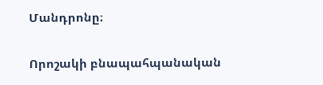Մանդրոնը։

Որոշակի բնապահպանական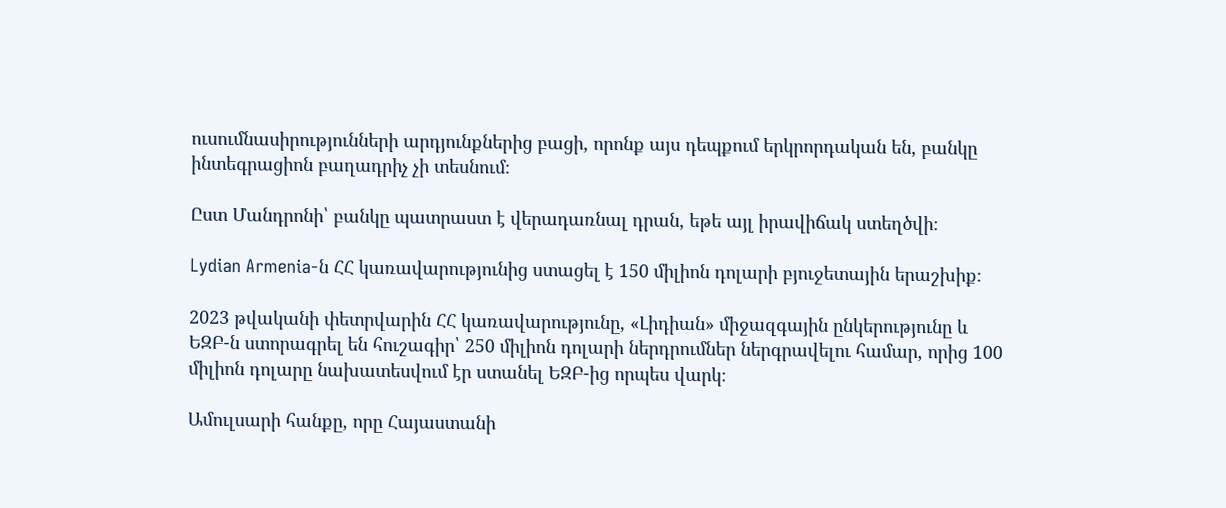ուսումնասիրությունների արդյունքներից բացի, որոնք այս դեպքում երկրորդական են, բանկը ինտեգրացիոն բաղադրիչ չի տեսնում։

Ըստ Մանդրոնի՝ բանկը պատրաստ է վերադառնալ դրան, եթե այլ իրավիճակ ստեղծվի։

Lydian Armenia-ն ՀՀ կառավարությունից ստացել է 150 միլիոն դոլարի բյուջետային երաշխիք։

2023 թվականի փետրվարին ՀՀ կառավարությունը, «Լիդիան» միջազգային ընկերությունը և ԵԶԲ-ն ստորագրել են հուշագիր՝ 250 միլիոն դոլարի ներդրումներ ներգրավելու համար, որից 100 միլիոն դոլարը նախատեսվում էր ստանել ԵԶԲ-ից որպես վարկ։

Ամուլսարի հանքը, որը Հայաստանի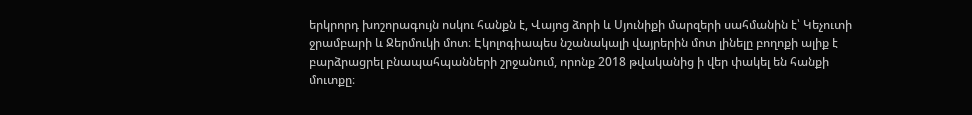երկրորդ խոշորագույն ոսկու հանքն է, Վայոց ձորի և Սյունիքի մարզերի սահմանին է՝ Կեչուտի ջրամբարի և Ջերմուկի մոտ։ Էկոլոգիապես նշանակալի վայրերին մոտ լինելը բողոքի ալիք է բարձրացրել բնապահպանների շրջանում, որոնք 2018 թվականից ի վեր փակել են հանքի մուտքը։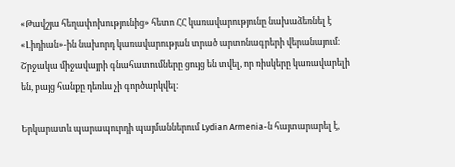«Թավշյա հեղափոխությունից» հետո ՀՀ կառավարությունը նախաձեռնել է «Լիդիան»-ին նախորդ կառավարության տրած արտոնագրերի վերանայում։ Շրջակա միջավայրի գնահատումները ցույց են տվել, որ ռիսկերը կառավարելի են, բայց հանքը դեռևս չի գործարկվել։

Երկարատև պարապուրդի պայմաններում Lydian Armenia-ն հայտարարել է,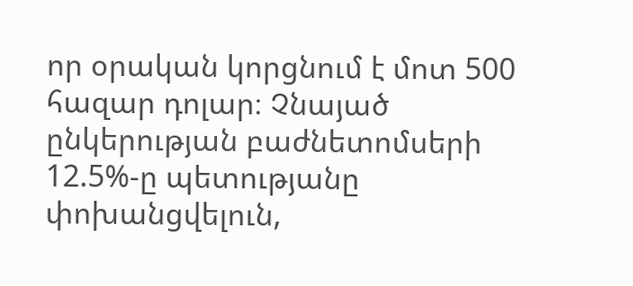որ օրական կորցնում է մոտ 500 հազար դոլար։ Չնայած ընկերության բաժնետոմսերի 12.5%-ը պետությանը փոխանցվելուն,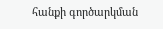հանքի գործարկման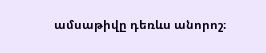ամսաթիվը դեռևս անորոշ։